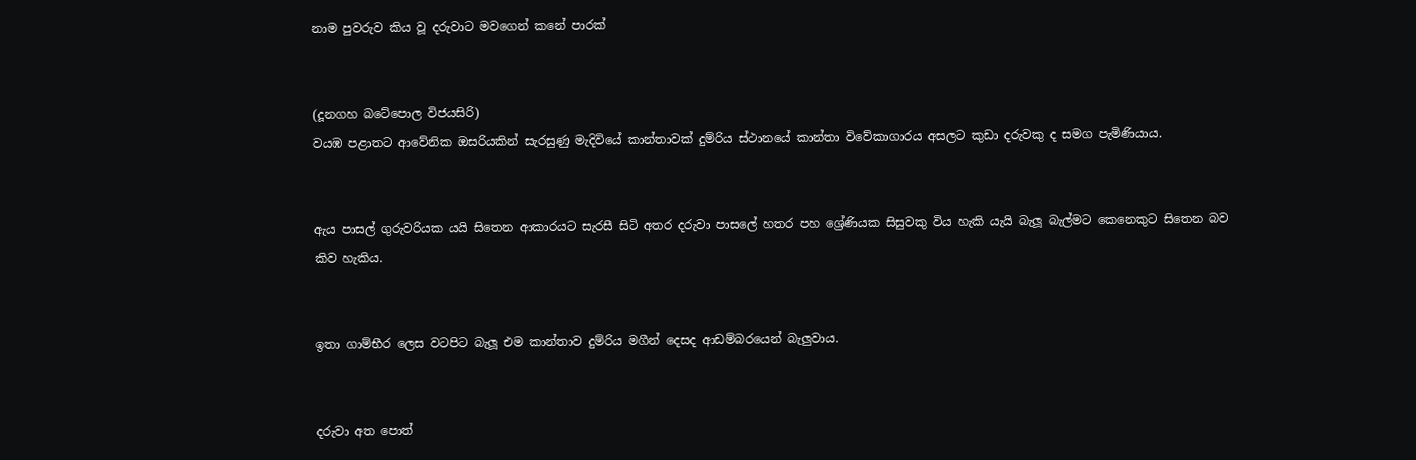නාම පුවරුව කිය වූ දරුවාට මවගෙන් කනේ පාරක්


(දූනගහ බටේපොල විජයසිරි)
වයඹ පළාතට ආවේනික ඔසරියකින් සැරසුණු මැදිවියේ කාන්තාවක් දුම්රිය ස්ථානයේ කාන්තා විවේකාගාරය අසලට කුඩා දරුවකු ද සමග පැමිණියාය.


ඇය පාසල් ගුරුවරියක යයි සිතෙන ආකාරයට සැරසී සිටි අතර දරුවා පාසලේ හතර පහ ශ්‍රේණියක සිසුවකු විය හැකි යැයි බැලූ බැල්මට කෙනෙකුට සිතෙන බව කිව හැකිය.


ඉතා ගාම්භීර ලෙස වටපිට බැලූ එම කාන්තාව දුම්රිය මගීන් දෙසද ආඩම්බරයෙන් බැලුවාය.


දරුවා අත පොත්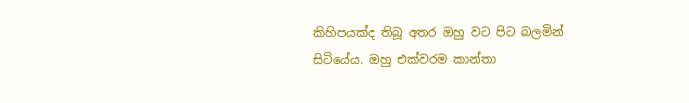කිහිපයක්ද තිබූ අතර ඔහු වට පිට බලමින් සිටියේය. ඔහු එක්වරම කාන්තා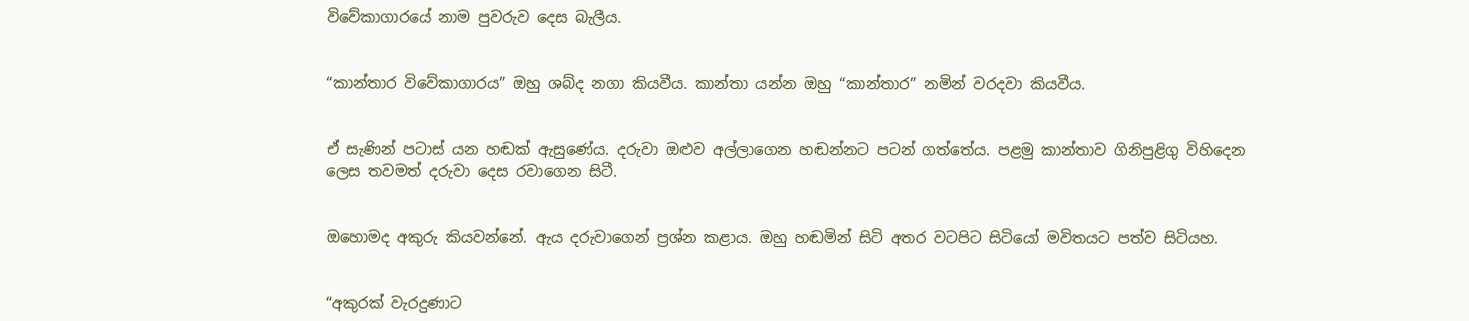විවේකාගාරයේ නාම පුවරුව දෙස බැලීය.


“කාන්තාර විවේකාගාරය” ඔහු ශබ්ද නගා කියවීය. කාන්තා යන්න ඔහු “කාන්තාර” නමින් වරදවා කියවීය.


ඒ සැණින් පටාස් යන හඬක් ඇසුණේය. දරුවා ඔළුව අල්ලාගෙන හඬන්නට පටන් ගත්තේය. පළමු කාන්තාව ගිනිපුළිගු විහිදෙන ලෙස තවමත් දරුවා දෙස රවාගෙන සිටී.


ඔහොමද අකුරු කියවන්නේ. ඇය දරුවාගෙන් ප්‍රශ්න කළාය. ඔහු හඬමින් සිටි අතර වටපිට සිටියෝ මවිතයට පත්ව සිටියහ.


“අකුරක් වැරදුණාට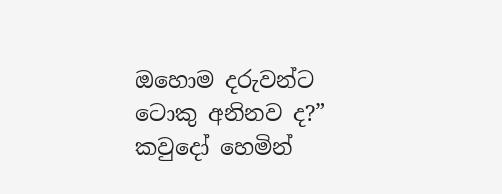ඔහොම දරුවන්ට ටොකු අනිනව ද?” කවුදෝ හෙමින්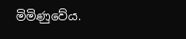මිමිණුවේය.